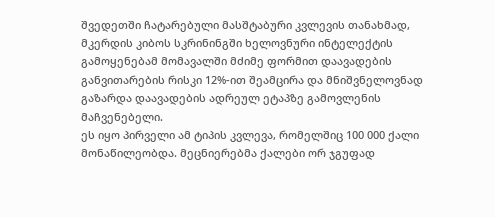შვედეთში ჩატარებული მასშტაბური კვლევის თანახმად, მკერდის კიბოს სკრინინგში ხელოვნური ინტელექტის გამოყენებამ მომავალში მძიმე ფორმით დაავადების განვითარების რისკი 12%-ით შეამცირა და მნიშვნელოვნად გაზარდა დაავადების ადრეულ ეტაპზე გამოვლენის მაჩვენებელი.
ეს იყო პირველი ამ ტიპის კვლევა, რომელშიც 100 000 ქალი მონაწილეობდა. მეცნიერებმა ქალები ორ ჯგუფად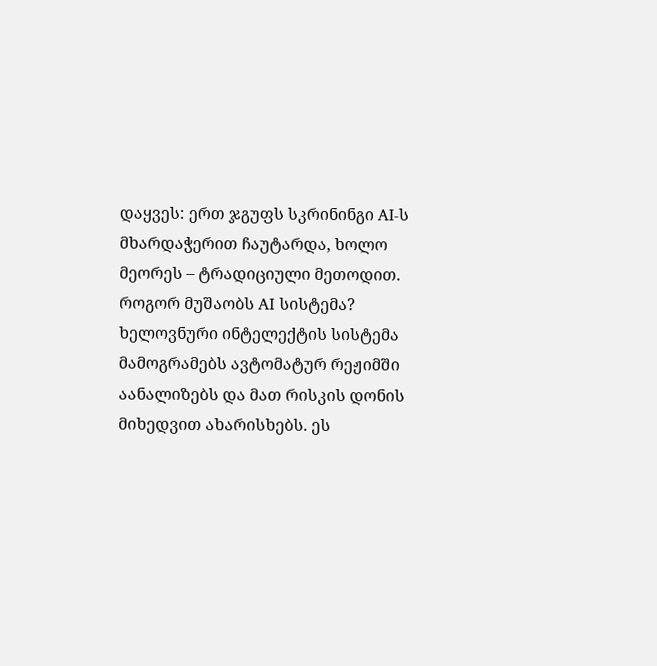დაყვეს: ერთ ჯგუფს სკრინინგი AI-ს მხარდაჭერით ჩაუტარდა, ხოლო მეორეს – ტრადიციული მეთოდით.
როგორ მუშაობს AI სისტემა?
ხელოვნური ინტელექტის სისტემა მამოგრამებს ავტომატურ რეჟიმში აანალიზებს და მათ რისკის დონის მიხედვით ახარისხებს. ეს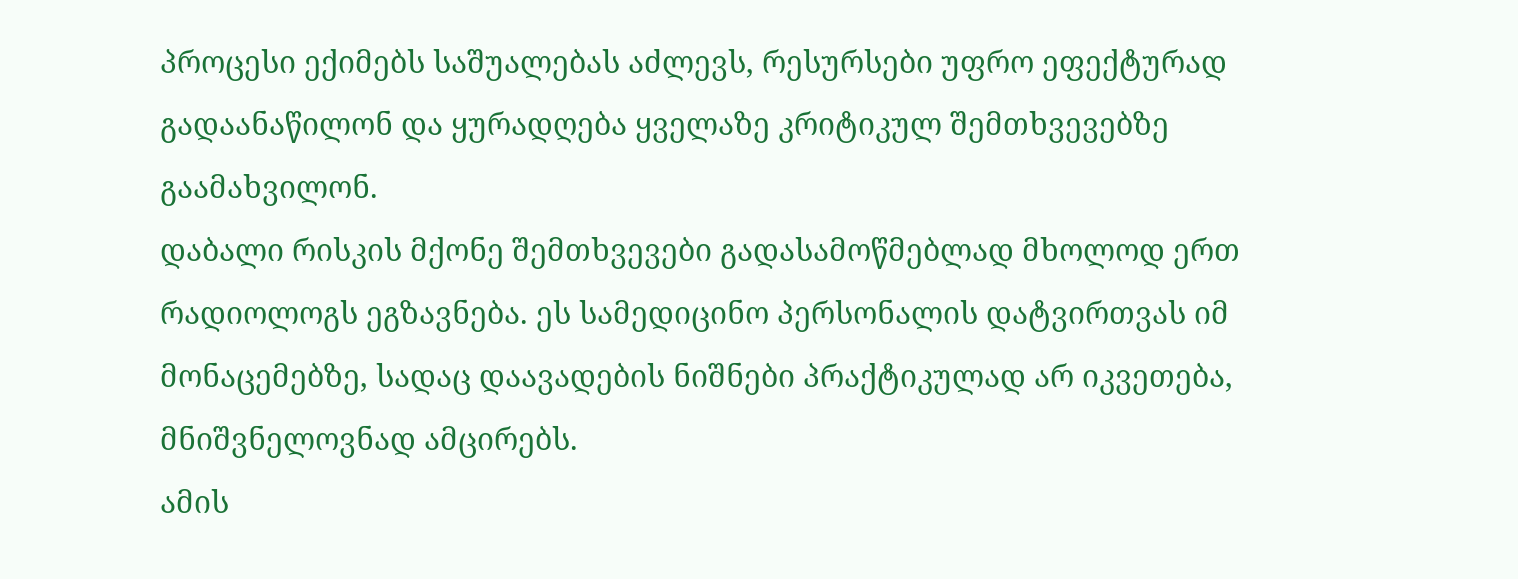პროცესი ექიმებს საშუალებას აძლევს, რესურსები უფრო ეფექტურად გადაანაწილონ და ყურადღება ყველაზე კრიტიკულ შემთხვევებზე გაამახვილონ.
დაბალი რისკის მქონე შემთხვევები გადასამოწმებლად მხოლოდ ერთ რადიოლოგს ეგზავნება. ეს სამედიცინო პერსონალის დატვირთვას იმ მონაცემებზე, სადაც დაავადების ნიშნები პრაქტიკულად არ იკვეთება, მნიშვნელოვნად ამცირებს.
ამის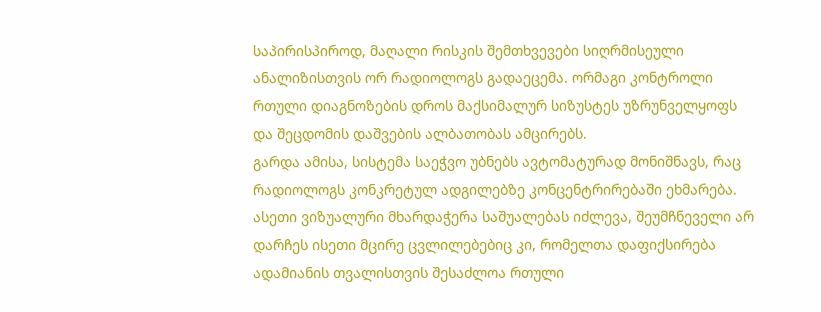საპირისპიროდ, მაღალი რისკის შემთხვევები სიღრმისეული ანალიზისთვის ორ რადიოლოგს გადაეცემა. ორმაგი კონტროლი რთული დიაგნოზების დროს მაქსიმალურ სიზუსტეს უზრუნველყოფს და შეცდომის დაშვების ალბათობას ამცირებს.
გარდა ამისა, სისტემა საეჭვო უბნებს ავტომატურად მონიშნავს, რაც რადიოლოგს კონკრეტულ ადგილებზე კონცენტრირებაში ეხმარება. ასეთი ვიზუალური მხარდაჭერა საშუალებას იძლევა, შეუმჩნეველი არ დარჩეს ისეთი მცირე ცვლილებებიც კი, რომელთა დაფიქსირება ადამიანის თვალისთვის შესაძლოა რთული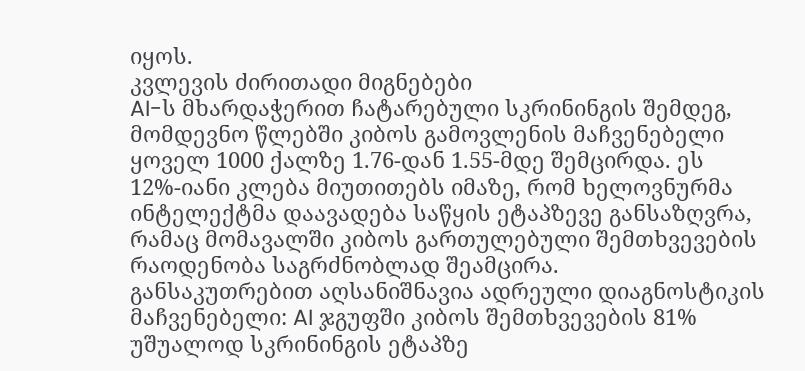იყოს.
კვლევის ძირითადი მიგნებები
AI-ს მხარდაჭერით ჩატარებული სკრინინგის შემდეგ, მომდევნო წლებში კიბოს გამოვლენის მაჩვენებელი ყოველ 1000 ქალზე 1.76-დან 1.55-მდე შემცირდა. ეს 12%-იანი კლება მიუთითებს იმაზე, რომ ხელოვნურმა ინტელექტმა დაავადება საწყის ეტაპზევე განსაზღვრა, რამაც მომავალში კიბოს გართულებული შემთხვევების რაოდენობა საგრძნობლად შეამცირა.
განსაკუთრებით აღსანიშნავია ადრეული დიაგნოსტიკის მაჩვენებელი: AI ჯგუფში კიბოს შემთხვევების 81% უშუალოდ სკრინინგის ეტაპზე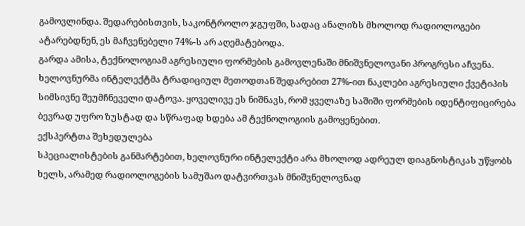გამოვლინდა. შედარებისთვის, საკონტროლო ჯგუფში, სადაც ანალიზს მხოლოდ რადიოლოგები ატარებდნენ, ეს მაჩვენებელი 74%-ს არ აღემატებოდა.
გარდა ამისა, ტექნოლოგიამ აგრესიული ფორმების გამოვლენაში მნიშვნელოვანი პროგრესი აჩვენა. ხელოვნურმა ინტელექტმა ტრადიციულ მეთოდთან შედარებით 27%-ით ნაკლები აგრესიული ქვეტიპის სიმსივნე შეუმჩნეველი დატოვა. ყოველივე ეს ნიშნავს, რომ ყველაზე საშიში ფორმების იდენტიფიცირება ბევრად უფრო ზუსტად და სწრაფად ხდება ამ ტექნოლოგიის გამოყენებით.
ექსპერტთა შეხედულება
სპეციალისტების განმარტებით, ხელოვნური ინტელექტი არა მხოლოდ ადრეულ დიაგნოსტიკას უწყობს ხელს, არამედ რადიოლოგების სამუშაო დატვირთვას მნიშვნელოვნად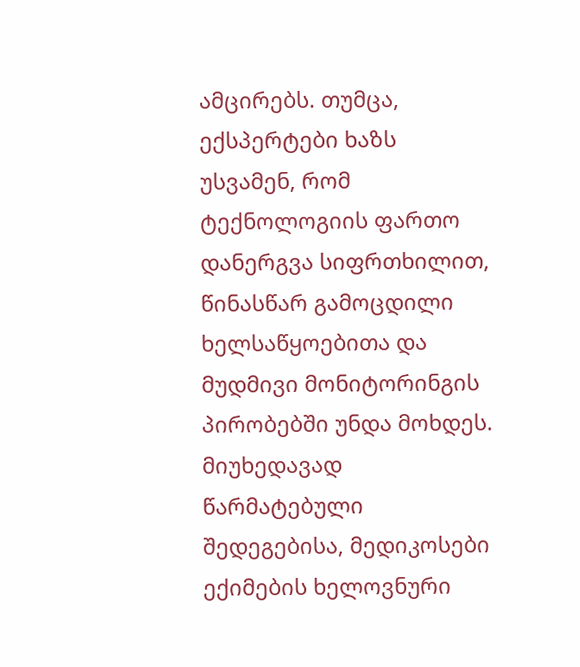ამცირებს. თუმცა, ექსპერტები ხაზს უსვამენ, რომ ტექნოლოგიის ფართო დანერგვა სიფრთხილით, წინასწარ გამოცდილი ხელსაწყოებითა და მუდმივი მონიტორინგის პირობებში უნდა მოხდეს.
მიუხედავად წარმატებული შედეგებისა, მედიკოსები ექიმების ხელოვნური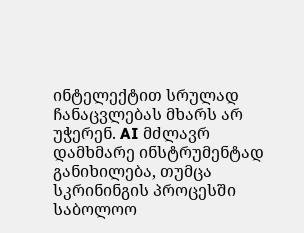ინტელექტით სრულად ჩანაცვლებას მხარს არ უჭერენ. AI მძლავრ დამხმარე ინსტრუმენტად განიხილება, თუმცა სკრინინგის პროცესში საბოლოო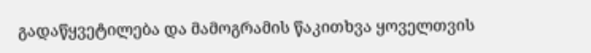გადაწყვეტილება და მამოგრამის წაკითხვა ყოველთვის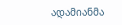ადამიანმა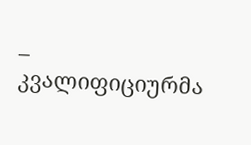– კვალიფიციურმა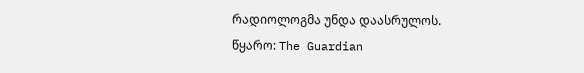რადიოლოგმა უნდა დაასრულოს.
წყარო: The Guardian